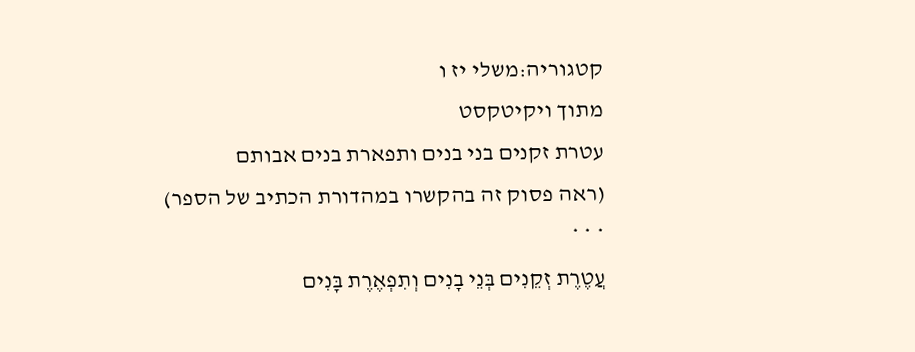קטגוריה:משלי יז ו
מתוך ויקיטקסט
עטרת זקנים בני בנים ותפארת בנים אבותם
(ראה פסוק זה בהקשרו במהדורת הכתיב של הספר)
* * *
עֲטֶרֶת זְקֵנִים בְּנֵי בָנִים וְתִפְאֶרֶת בָּנִים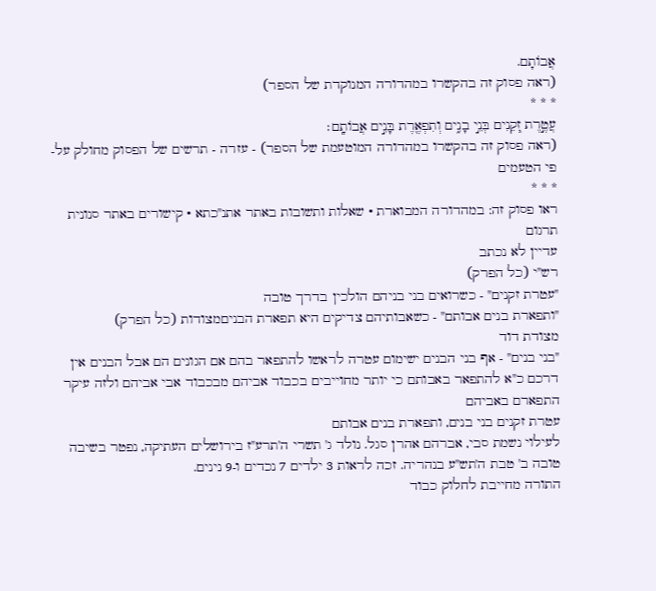אֲבוֹתָם.
(ראה פסוק זה בהקשרו במהדורה המנוקדת של הספר)
* * *
עֲטֶ֣רֶת זְ֭קֵנִים בְּנֵ֣י בָנִ֑ים וְתִפְאֶ֖רֶת בָּנִ֣ים אֲבוֹתָֽם׃
(ראה פסוק זה בהקשרו במהדורה המוטעמת של הספר) - עזרה - תרשים של הפסוק מחולק על-פי הטעמים
* * *
ראו פסוק זה: במהדורה המבוארת • שאלות ותשובות באתר אתנ"כתא • קישורים באתר סנונית
תרגום
עדיין לא נכתב
רש"י (כל הפרק)
"עטרת זקנים" - כשרואים בני בניהם הולכין בדרך טובה
"ותפארת בנים אבותם" - כשאבותיהם צדיקים היא תפארת הבניםמצודות (כל הפרק)
מצודת דוד
"בני בנים" - אף בני הבנים ישימום עטרה לראשו להתפאר בהם אם הגונים הם אבל הבנים אין דרכם כ"א להתפאר באבותם כי יותר מחוייבים בכבוד אביהם מבכבוד אבי אביהם ולזה עיקר התפארם באביהם
עטרת זקנים בני בנים, ותפארת בנים אבותם
לעילוי נשמת סבי, אברהם אהרן סגל. נולד ג' תשרי ה'תרע"ז בירושלים העתיקה, נפטר בשיבה טובה ב' טבת ה'תש"ע בנהריה. זכה לראות 3 ילדים 7 נכדים ו-9 נינים.
התורה מחייבת לחלוק כבוד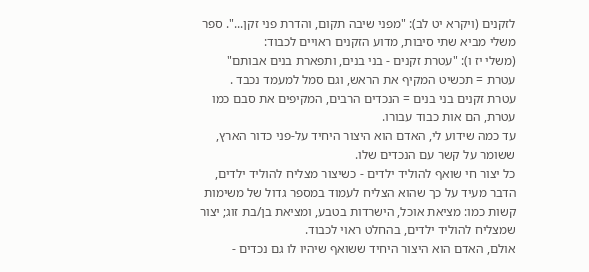לזקנים (ויקרא יט לב): "מפני שיבה תקום, והדרת פני זקן...". ספר משלי מביא שתי סיבות, מדוע הזקנים ראויים לכבוד:
(משלי יז ו): "עטרת זקנים - בני בנים, ותפארת בנים אבותם"
עטרת = תכשיט המקיף את הראש, וגם סמל למעמד נכבד .
עטרת זקנים בני בנים = הנכדים הרבים, המקיפים את סבם כמו עטרת, הם אות כבוד עבורו.
עד כמה שידוע לי, האדם הוא היצור היחיד על-פני כדור הארץ, ששומר על קשר עם הנכדים שלו.
כל יצור חי שואף להוליד ילדים - כשיצור מצליח להוליד ילדים, הדבר מעיד על כך שהוא הצליח לעמוד במספר גדול של משימות קשות כמו: מציאת אוכל, הישרדות בטבע, ומציאת בן/בת זוג; יצור שמצליח להוליד ילדים, בהחלט ראוי לכבוד.
אולם, האדם הוא היצור היחיד ששואף שיהיו לו גם נכדים -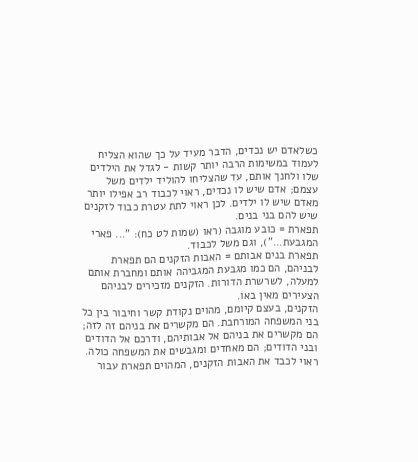כשלאדם יש נכדים, הדבר מעיד על כך שהוא הצליח לעמוד במשימות הרבה יותר קשות - לגדל את הילדים שלו ולחנך אותם, עד שהצליחו להוליד ילדים משל עצמם; אדם שיש לו נכדים, ראוי לכבוד רב אפילו יותר מאדם שיש לו ילדים. לכן ראוי לתת עטרת כבוד לזקנים שיש להם בני בנים.
תפארת = כובע מוגבה (ראו (שמות לט כח): "... פארי המגבעת..."), וגם משל לכבוד.
תפארת בנים אבותם = האבות הזקנים הם תפארת לבניהם, הם כמו מגבעת המגביהה אותם ומחברת אותם למעלה, לשרשרת הדורות. הזקנים מזכירים לבניהם הצעירים מאין באו.
הזקנים, בעצם קיומם, מהוים נקודת קשר וחיבור בין כל בני המשפחה המורחבת. הם מקשרים את בניהם זה לזה; הם מקשרים את בניהם אל אבותיהם, ודרכם אל הדודים ובני הדודים; הם מאחדים ומגבשים את המשפחה כולה. ראוי לכבד את האבות הזקנים, המהוים תפארת עבור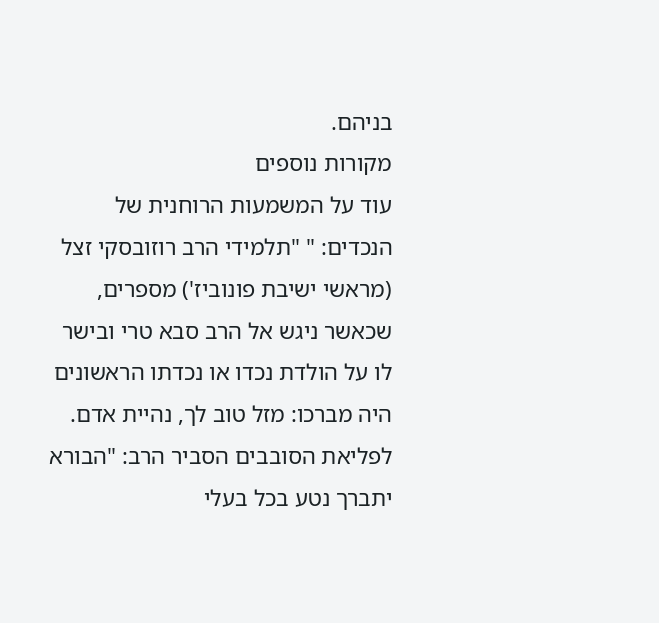בניהם.
מקורות נוספים
עוד על המשמעות הרוחנית של הנכדים: " "תלמידי הרב רוזובסקי זצל (מראשי ישיבת פונוביז') מספרים, שכאשר ניגש אל הרב סבא טרי ובישר לו על הולדת נכדו או נכדתו הראשונים היה מברכו: מזל טוב לך, נהיית אדם. לפליאת הסובבים הסביר הרב: "הבורא יתברך נטע בכל בעלי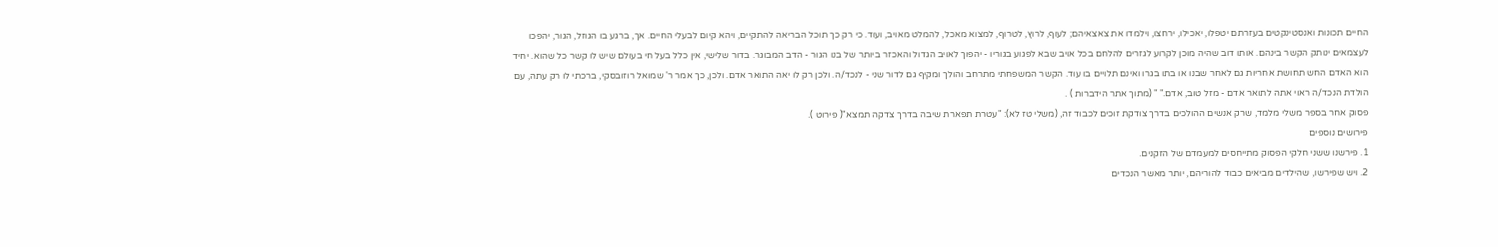החיים תכונות ואנסטינקטים בעזרתם יטפלו, יאכילו, ירחצו, וילמדו את צאצאיהם; לעוף, לרוץ, לטרוף, למצוא מאכל, להמלט מאויב, ועוד. כי רק כך תוכל הבריאה להתקיים, ויהא קיום לבעלי החיים. אך, ברגע בו הגוזל, הגור, יהפכו לעצמאים ינותק הקשר בינהם. אותו דוב שהיה מוכן לקרוע לגזרים להלחם בכל אויב שבא לפגוע בגוריו - יהפוך לאויב הגדול והאכזר ביותר של בנו הגור - הדב המבוגר. בדור שלישי, אין כלל בעל חי בעולם שיש לו קשר כל שהוא. יחיד הוא האדם החש תחושת אחריות גם לאחר שבנו או בתו בגרו ואינם תלויים בו עוד. הקשר המשפחתי מתרחב והולך ומקיף גם לדור שני - לנכד/ה. ולכן רק לו יאה התואר אדם. ולכן, כך אמר ר' שמואל רוזובסקי, ברכתי לו רק עתה, עם הולדת הנכד/ה ראוי אתה לתואר אדם - מזל טוב, אדם." " (מתוך אתר הידברות ) .
פסוק אחר בספר משלי מלמד, שרק אנשים ההולכים בדרך צודקת זוכים לכבוד זה, (משלי טז לא): "עטרת תפארת שיבה בדרך צדקה תמצא"( פירוט ).
פירושים נוספים
1. פירשנו ששני חלקי הפסוק מתייחסים למעמדם של הזקנים.
2. ויש שפירשו, שהילדים מביאים כבוד להוריהם, יותר מאשר הנכדים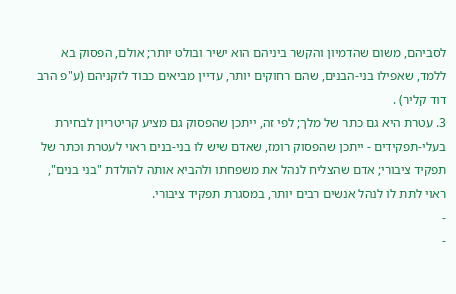לסביהם, משום שהדמיון והקשר ביניהם הוא ישיר ובולט יותר; אולם, הפסוק בא ללמד, שאפילו בני-הבנים, שהם רחוקים יותר, עדיין מביאים כבוד לזקניהם (ע"פ הרב דוד קליר) .
3. עטרת היא גם כתר של מלך; לפי זה, ייתכן שהפסוק גם מציע קריטריון לבחירת בעלי-תפקידים - ייתכן שהפסוק רומז, שאדם שיש לו בני-בנים ראוי לעטרת וכתר של תפקיד ציבורי; אדם שהצליח לנהל את משפחתו ולהביא אותה להולדת "בני בנים", ראוי לתת לו לנהל אנשים רבים יותר, במסגרת תפקיד ציבורי.
-
-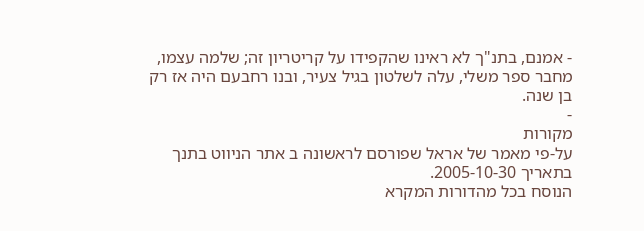- אמנם, בתנ"ך לא ראינו שהקפידו על קריטריון זה; שלמה עצמו, מחבר ספר משלי, עלה לשלטון בגיל צעיר, ובנו רחבעם היה אז רק בן שנה.
-
מקורות
על-פי מאמר של אראל שפורסם לראשונה ב אתר הניווט בתנך בתאריך 2005-10-30.
הנוסח בכל מהדורות המקרא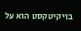בויקיטקסט הוא על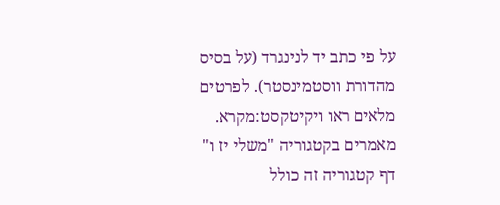על פי כתב יד לנינגרד (על בסיס מהדורת ווסטמינסטר). לפרטים מלאים ראו ויקיטקסט:מקרא.
מאמרים בקטגוריה "משלי יז ו"
דף קטגוריה זה כולל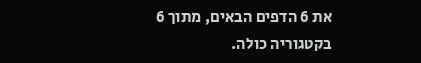את 6 הדפים הבאים, מתוך 6 בקטגוריה כולה.